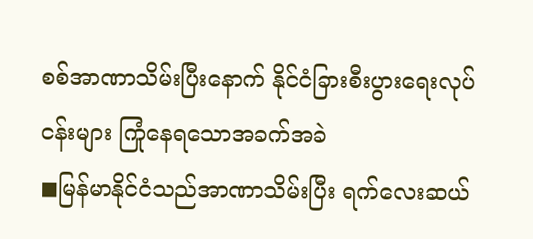စစ်အာဏာသိမ်းပြီးနောက် နိုင်ငံခြားစီးပွားရေးလုပ်ငန်းများ ကြုံနေရသောအခက်အခဲ
◼မြန်မာနိုင်ငံသည်အာဏာသိမ်းပြီး ရက်လေးဆယ်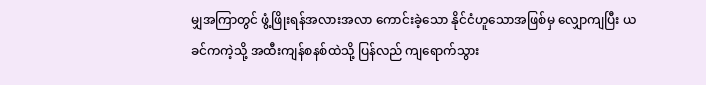မျှအကြာတွင် ဖွံ့ဖြိုးရန်အလားအလာ ကောင်းခဲ့သော နိုင်ငံဟူသောအဖြစ်မှ လျှောကျပြီး ယခင်ကကဲ့သို့ အထီးကျန်စနစ်ထဲသို့ ပြန်လည် ကျရောက်သွား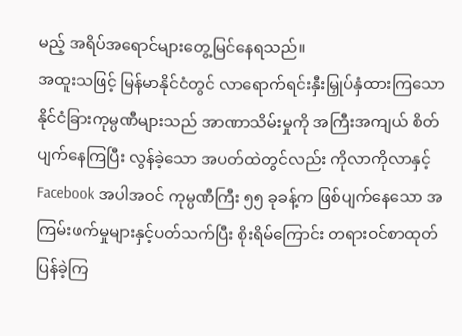မည့် အရိပ်အရောင်များတွေ့မြင်နေရသည်။
အထူးသဖြင့် မြန်မာနိုင်ငံတွင် လာရောက်ရင်းနှီးမြှုပ်နှံထားကြသော နိုင်ငံခြားကုမ္ပဏီများသည် အာဏာသိမ်းမှုကို အကြီးအကျယ် စိတ်ပျက်နေကြပြီး လွန်ခဲ့သော အပတ်ထဲတွင်လည်း ကိုလာကိုလာနှင့် Facebook အပါအဝင် ကုမ္ပဏီကြီး ၅၅ ခုခန့်က ဖြစ်ပျက်နေသော အကြမ်းဖက်မှုများနှင့်ပတ်သက်ပြီး စိုးရိမ်ကြောင်း တရားဝင်စာထုတ်ပြန်ခဲ့ကြ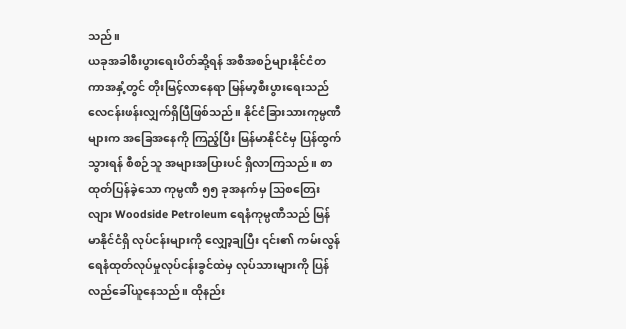သည်။
ယခုအခါစီးပွားရေးပိတ်ဆို့ရန် အစီအစဉ်များနိုင်ငံတကာအနှံ့တွင် တိုးမြင့်လာနေရာ မြန်မာ့စီးပွားရေးသည် လေငန်းဖန်းလျှက်ရှိပြီဖြစ်သည်။ နိုင်ငံခြားသားကုမ္ပဏီများက အခြေအနေကို ကြည့်ပြီး မြန်မာနိုင်ငံမှ ပြန်ထွက်သွားရန် စီစဉ်သူ အများအပြားပင် ရှိလာကြသည်။ စာထုတ်ပြန်ခဲ့သော ကုမ္ပဏီ ၅၅ ခုအနက်မှ သြစတြေးလျား Woodside Petroleum ရေနံကုမ္ပဏီသည် မြန်မာနိုင်ငံရှိ လုပ်ငန်းများကို လျှော့ချပြီး ၎င်း၏ ကမ်းလွန်ရေနံထုတ်လုပ်မှုလုပ်ငန်းခွင်ထဲမှ လုပ်သားများကို ပြန်လည်ခေါ်ယူနေသည်။ ထိုနည်း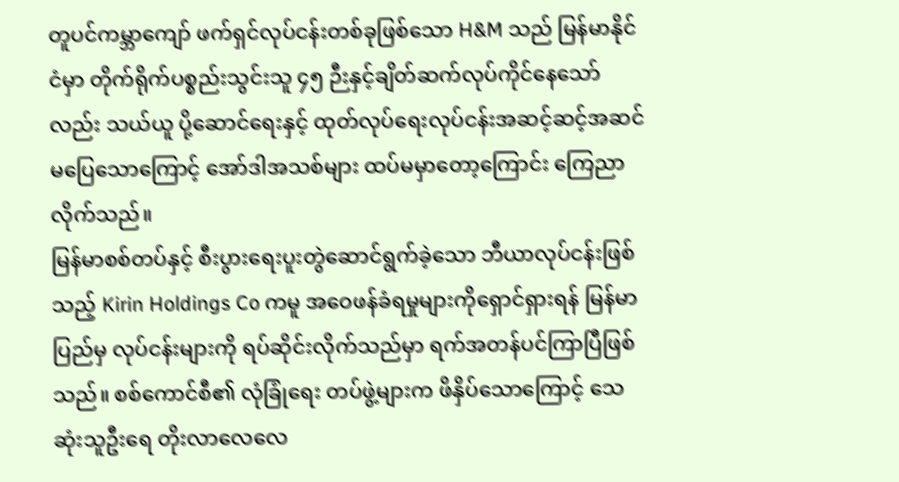တူပင်ကမ္ဘာကျော် ဖက်ရှင်လုပ်ငန်းတစ်ခုဖြစ်သော H&M သည် မြန်မာနိုင်ငံမှာ တိုက်ရိုက်ပစ္စည်းသွင်းသူ ၄၅ ဉီးနှင့်ချိတ်ဆက်လုပ်ကိုင်နေသော်လည်း သယ်ယူ ပို့ဆောင်ရေးနှင့် ထုတ်လုပ်ရေးလုပ်ငန်းအဆင့်ဆင့်အဆင်မပြေသောကြောင့် အော်ဒါအသစ်များ ထပ်မမှာတော့ကြောင်း ကြေညာလိုက်သည်။
မြန်မာစစ်တပ်နှင့် စီးပွားရေးပူးတွဲဆောင်ရွက်ခဲ့သော ဘီယာလုပ်ငန်းဖြစ်သည့် Kirin Holdings Co ကမူ အဝေဖန်ခံရမှုများကိုရှောင်ရှားရန် မြန်မာပြည်မှ လုပ်ငန်းများကို ရပ်ဆိုင်းလိုက်သည်မှာ ရက်အတန်ပင်ကြာပြီဖြစ်သည်။ စစ်ကောင်စီ၏ လုံခြုံရေး တပ်ဖွဲ့များက ဖိနှိပ်သောကြောင့် သေဆုံးသူဦးရေ တိုးလာလေလေ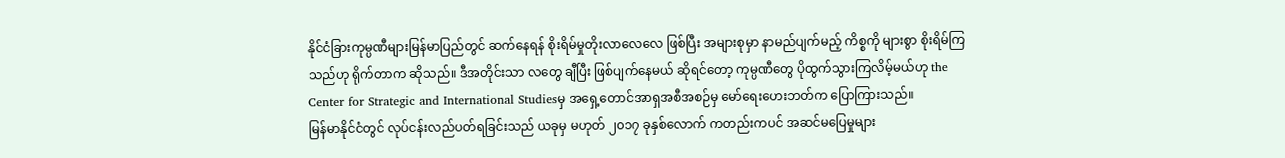နိုင်ငံခြားကုမ္ပဏီများမြန်မာပြည်တွင် ဆက်နေရန် စိုးရိမ်မှုတိုးလာလေလေ ဖြစ်ပြီး အများစုမှာ နာမည်ပျက်မည့် ကိစ္စကို များစွာ စိုးရိမ်ကြသည်ဟု ရိုက်တာက ဆိုသည်။ ဒီအတိုင်းသာ လတွေ ချီပြီး ဖြစ်ပျက်နေမယ် ဆိုရင်တော့ ကုမ္ပဏီတွေ ပိုထွက်သွားကြလိမ့်မယ်ဟု the Center for Strategic and International Studiesမှ အရှေ့တောင်အာရှအစီအစဉ်မှ မော်ရေးဟေးဘတ်က ပြောကြားသည်။
မြန်မာနိုင်ငံတွင် လုပ်ငန်းလည်ပတ်ရခြင်းသည် ယခုမှ မဟုတ် ၂၀၁၇ ခုနှစ်လောက် ကတည်းကပင် အဆင်မပြေမှုများ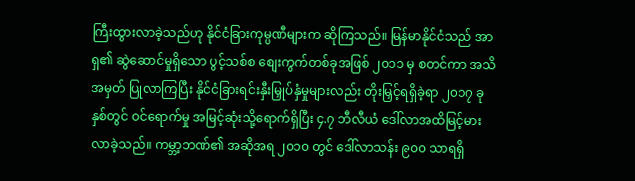ကြီးထွားလာခဲ့သည်ဟု နိုင်ငံခြားကုမ္ပဏီများက ဆိုကြသည်။ မြန်မာနိုင်ငံသည် အာရှ၏ ဆွဲဆောင်မှုရှိသော ပွင့်သစ်စ စျေးကွက်တစ်ခုအဖြစ် ၂၀၁၁ မှ စတင်ကာ အသိအမှတ် ပြုလာကြပြီး နိုင်ငံခြားရင်းနှီးမြှုပ်နှံမှုများလည်း တိုးမြှင့်ရရှိခဲ့ရာ ၂၀၁၇ ခုနှစ်တွင် ဝင်ရောက်မှု အမြင့်ဆုံးသို့ရောက်ရှိပြီး ၄.၇ ဘီလီယံ ဒေါ်လာအထိမြင့်မားလာခဲ့သည်။ ကမ္ဘာ့ဘဏ်၏ အဆိုအရ ၂၀၁၀ တွင် ဒေါ်လာသန်း ၉၀၀ သာရရှိ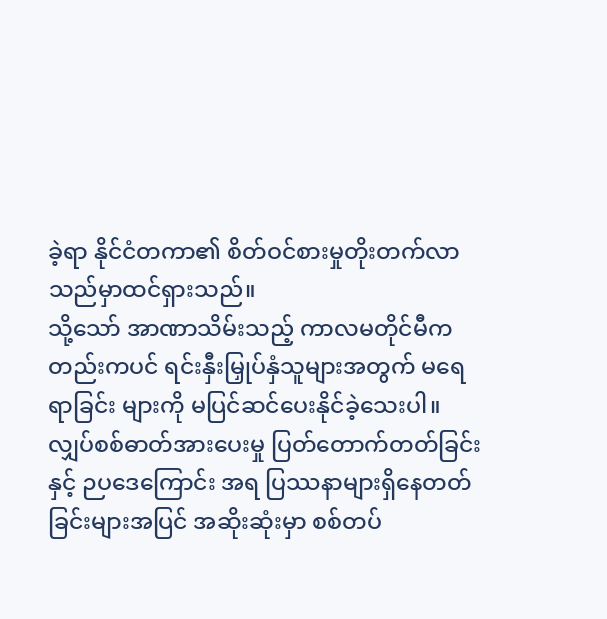ခဲ့ရာ နိုင်ငံတကာ၏ စိတ်ဝင်စားမှုတိုးတက်လာသည်မှာထင်ရှားသည်။
သို့သော် အာဏာသိမ်းသည့် ကာလမတိုင်မီကတည်းကပင် ရင်းနှီးမြှုပ်နှံသူများအတွက် မရေရာခြင်း များကို မပြင်ဆင်ပေးနိုင်ခဲ့သေးပါ။ လျှပ်စစ်ဓာတ်အားပေးမှု ပြတ်တောက်တတ်ခြင်းနှင့် ဉပဒေကြောင်း အရ ပြဿနာများရှိနေတတ်ခြင်းများအပြင် အဆိုးဆုံးမှာ စစ်တပ်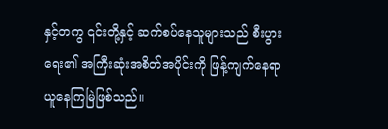နှင့်တကွ ၎င်းတို့နှင့် ဆက်စပ်နေသူများသည် စီးပွားရေး၏ အကြီးဆုံးအစိတ်အပိုင်းကို ဖြန့်ကျက်နေရာယူနေကြမြဲဖြစ်သည်။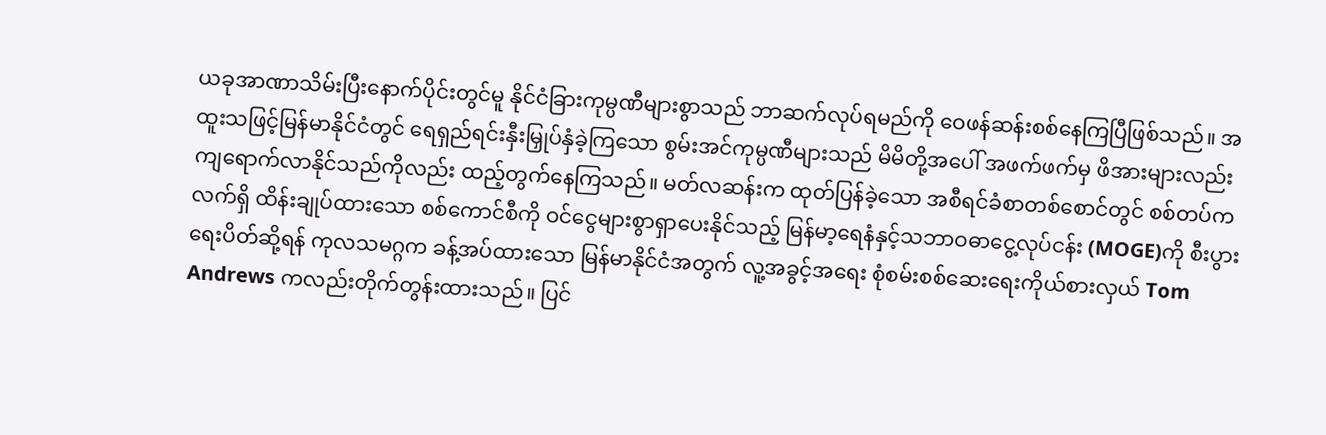ယခုအာဏာသိမ်းပြီးနောက်ပိုင်းတွင်မူ နိုင်ငံခြားကုမ္ပဏီများစွာသည် ဘာဆက်လုပ်ရမည်ကို ဝေဖန်ဆန်းစစ်နေကြပြီဖြစ်သည်။ အထူးသဖြင့်မြန်မာနိုင်ငံတွင် ရေရှည်ရင်းနှီးမြှုပ်နှံခဲ့ကြသော စွမ်းအင်ကုမ္ပဏီများသည် မိမိတို့အပေါ် အဖက်ဖက်မှ ဖိအားများလည်း ကျရောက်လာနိုင်သည်ကိုလည်း ထည့်တွက်နေကြသည်။ မတ်လဆန်းက ထုတ်ပြန်ခဲ့သော အစီရင်ခံစာတစ်စောင်တွင် စစ်တပ်က လက်ရှိ ထိန်းချုပ်ထားသော စစ်ကောင်စီကို ဝင်ငွေများစွာရှာပေးနိုင်သည့် မြန်မာ့ရေနံနှင့်သဘာဝဓာငွေ့လုပ်ငန်း (MOGE)ကို စီးပွားရေးပိတ်ဆို့ရန် ကုလသမဂ္ဂက ခန့်အပ်ထားသော မြန်မာနိုင်ငံအတွက် လူ့အခွင့်အရေး စုံစမ်းစစ်ဆေးရေးကိုယ်စားလှယ် Tom Andrews ကလည်းတိုက်တွန်းထားသည်။ ပြင်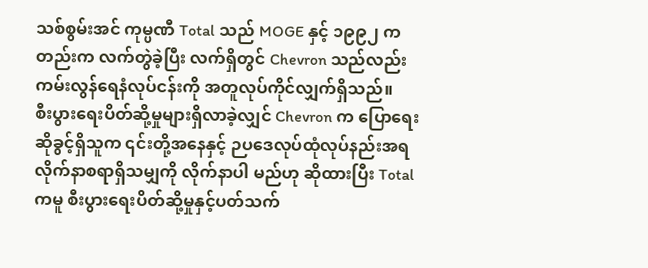သစ်စွမ်းအင် ကုမ္ပဏီ Total သည် MOGE နှင့် ၁၉၉၂ ကတည်းက လက်တွဲခဲ့ပြီး လက်ရှိတွင် Chevron သည်လည်း ကမ်းလွန်ရေနံလုပ်ငန်းကို အတူလုပ်ကိုင်လျှက်ရှိသည်။
စီးပွားရေးပိတ်ဆို့မှုများရှိလာခဲ့လျှင် Chevron က ပြောရေးဆိုခွင့်ရှိသူက ၎င်းတို့အနေနှင့် ဉပဒေလုပ်ထုံလုပ်နည်းအရ လိုက်နာစရာရှိသမျှကို လိုက်နာပါ မည်ဟု ဆိုထားပြီး Total ကမူ စီးပွားရေးပိတ်ဆို့မှုနှင့်ပတ်သက်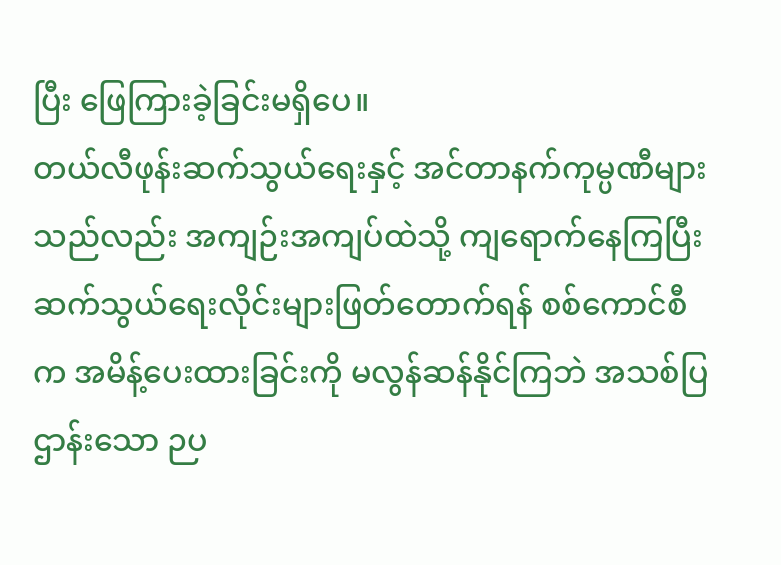ပြီး ဖြေကြားခဲ့ခြင်းမရှိပေ။
တယ်လီဖုန်းဆက်သွယ်ရေးနှင့် အင်တာနက်ကုမ္ပဏီများသည်လည်း အကျဉ်းအကျပ်ထဲသို့ ကျရောက်နေကြပြီး ဆက်သွယ်ရေးလိုင်းများဖြတ်တောက်ရန် စစ်ကောင်စီက အမိန့်ပေးထားခြင်းကို မလွန်ဆန်နိုင်ကြဘဲ အသစ်ပြဌာန်းသော ဉပ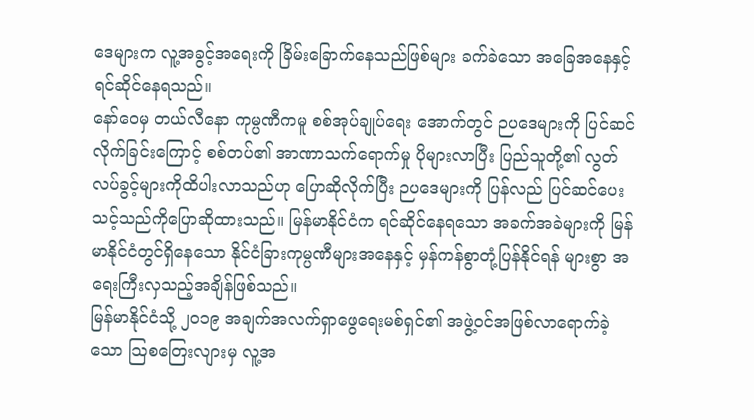ဒေများက လူ့အခွင့်အရေးကို ခြိမ်းခြောက်နေသည်ဖြစ်များ ခက်ခဲသော အခြေအနေနှင့်ရင်ဆိုင်နေရသည်။
နော်ဝေမှ တယ်လီနော ကုမ္ပဏီကမူ စစ်အုပ်ချုပ်ရေး အောက်တွင် ဉပဒေများကို ပြင်ဆင်လိုက်ခြင်းကြောင့် စစ်တပ်၏ အာဏာသက်ရောက်မှု ပိုများလာပြီး ပြည်သူတို့၏ လွတ်လပ်ခွင့်များကိုထိပါးလာသည်ဟု ပြောဆိုလိုက်ပြီး ဉပဒေများကို ပြန်လည် ပြင်ဆင်ပေးသင့်သည်ကိုပြောဆိုထားသည်။ မြန်မာနိုင်ငံက ရင်ဆိုင်နေရသော အခက်အခဲများကို မြန်မာနိုင်ငံတွင်ရှိနေသော နိုင်ငံခြားကုမ္ပဏီများအနေနှင့် မှန်ကန်စွာတုံ့ပြန်နိုင်ရန် များစွာ အရေးကြီးလှသည့်အချိန်ဖြစ်သည်။
မြန်မာနိုင်ငံသို့ ၂၀၁၉ အချက်အလက်ရှာဖွေရေးမစ်ရှင်၏ အဖွဲ့ဝင်အဖြစ်လာရောက်ခဲ့သော သြစတြေးလျားမှ လူ့အ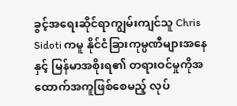ခွင့်အရေးဆိုင်ရာကျွမ်းကျင်သူ Chris Sidoti ကမူ နိုင်ငံခြားကုမ္ပဏီများအနေနှင့် မြန်မာအစိုးရ၏ တရားဝင်မှုကိုအထောက်အကူဖြစ်စေမည့် လုပ်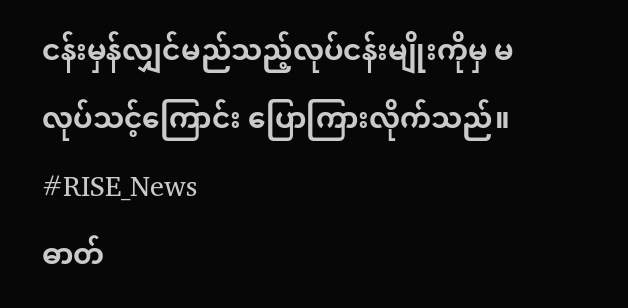ငန်းမှန်လျှင်မည်သည့်လုပ်ငန်းမျိုးကိုမှ မလုပ်သင့်ကြောင်း ပြောကြားလိုက်သည်။
#RISE_News
ဓာတ်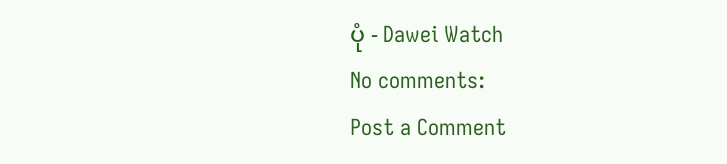ပုံ - Dawei Watch
No comments:
Post a Comment